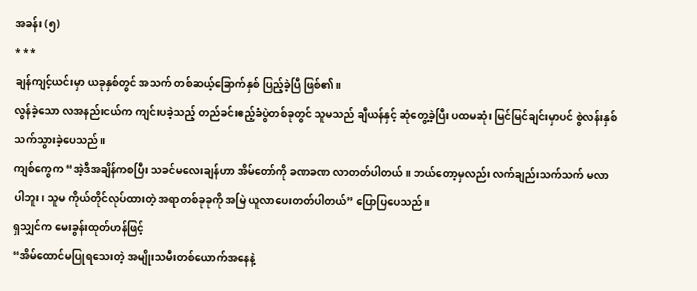အခန်း (၅)
* * *
ချန်ကျင့်ယင်းမှာ ယခုနှစ်တွင် အသက် တစ်ဆယ့်ခြောက်နှစ် ပြည့်ခဲ့ပြီ ဖြစ်၏။
လွန်ခဲ့သော လအနည်းငယ်က ကျင်းပခဲ့သည့် တည်ခင်းဧည့်ခံပွဲတစ်ခုတွင် သူမသည် ချီယန်နှင့် ဆုံတွေ့ခဲ့ပြီး ပထမဆုံး မြင်မြင်ချင်းမှာပင် စွဲလန်းနှစ်သက်သွားခဲ့ပေသည်။
ကျစ်ကွေက “အဲ့ဒီအချိန်ကစပြီး သခင်မလေးချန်ဟာ အိမ်တော်ကို ခဏခဏ လာတတ်ပါတယ်။ ဘယ်တော့မှလည်း လက်ချည်းသက်သက် မလာပါဘူး၊ သူမ ကိုယ်တိုင်လုပ်ထားတဲ့ အရာတစ်ခုခုကို အမြဲ ယူလာပေးတတ်ပါတယ်” ပြောပြပေသည်။
ရှသျှင်က မေးခွန်းထုတ်ဟန်ဖြင့်
“အိမ်ထောင်မပြုရသေးတဲ့ အမျိုးသမီးတစ်ယောက်အနေနဲ့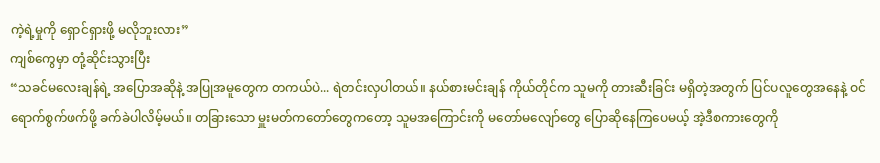ကဲ့ရဲ့မှုကို ရှောင်ရှားဖို့ မလိုဘူးလား”
ကျစ်ကွေမှာ တုံ့ဆိုင်းသွားပြီး
“သခင်မလေးချန်ရဲ့ အပြောအဆိုနဲ့ အပြုအမူတွေက တကယ်ပဲ... ရဲတင်းလှပါတယ်။ နယ်စားမင်းချန် ကိုယ်တိုင်က သူမကို တားဆီးခြင်း မရှိတဲ့အတွက် ပြင်ပလူတွေအနေနဲ့ ဝင်ရောက်စွက်ဖက်ဖို့ ခက်ခဲပါလိမ့်မယ်။ တခြားသော မှူးမတ်ကတော်တွေကတော့ သူမအကြောင်းကို မတော်မလျော်တွေ ပြောဆိုနေကြပေမယ့် အဲ့ဒီစကားတွေကို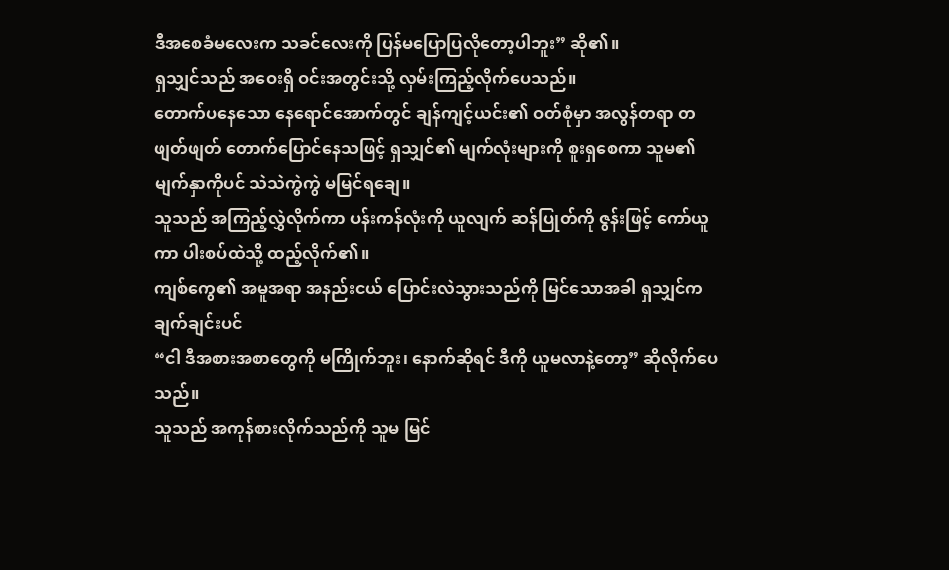ဒီအစေခံမလေးက သခင်လေးကို ပြန်မပြောပြလိုတော့ပါဘူး” ဆို၏။
ရှသျှင်သည် အဝေးရှိ ဝင်းအတွင်းသို့ လှမ်းကြည့်လိုက်ပေသည်။
တောက်ပနေသော နေရောင်အောက်တွင် ချန်ကျင့်ယင်း၏ ဝတ်စုံမှာ အလွန်တရာ တဖျတ်ဖျတ် တောက်ပြောင်နေသဖြင့် ရှသျှင်၏ မျက်လုံးများကို စူးရှစေကာ သူမ၏ မျက်နှာကိုပင် သဲသဲကွဲကွဲ မမြင်ရချေ။
သူသည် အကြည့်လွှဲလိုက်ကာ ပန်းကန်လုံးကို ယူလျက် ဆန်ပြုတ်ကို ဇွန်းဖြင့် ကော်ယူကာ ပါးစပ်ထဲသို့ ထည့်လိုက်၏။
ကျစ်ကွေ၏ အမူအရာ အနည်းငယ် ပြောင်းလဲသွားသည်ကို မြင်သောအခါ ရှသျှင်က ချက်ချင်းပင်
“ငါ ဒီအစားအစာတွေကို မကြိုက်ဘူး၊ နောက်ဆိုရင် ဒီကို ယူမလာနဲ့တော့” ဆိုလိုက်ပေသည်။
သူသည် အကုန်စားလိုက်သည်ကို သူမ မြင်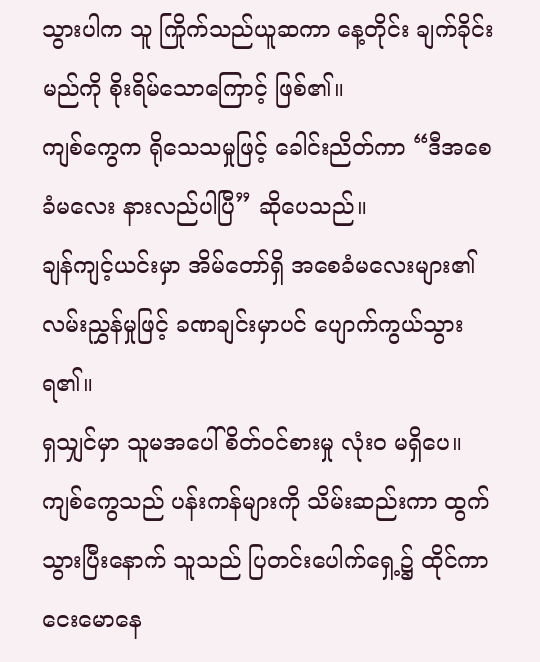သွားပါက သူ ကြိုက်သည်ယူဆကာ နေ့တိုင်း ချက်ခိုင်းမည်ကို စိုးရိမ်သောကြောင့် ဖြစ်၏။
ကျစ်ကွေက ရိုသေသမှုဖြင့် ခေါင်းညိတ်ကာ “ဒီအစေခံမလေး နားလည်ပါပြီ” ဆိုပေသည်။
ချန်ကျင့်ယင်းမှာ အိမ်တော်ရှိ အစေခံမလေးများ၏ လမ်းညွှန်မှုဖြင့် ခဏချင်းမှာပင် ပျောက်ကွယ်သွားရ၏။
ရှသျှင်မှာ သူမအပေါ် စိတ်ဝင်စားမှု လုံးဝ မရှိပေ။ ကျစ်ကွေသည် ပန်းကန်များကို သိမ်းဆည်းကာ ထွက်သွားပြီးနောက် သူသည် ပြတင်းပေါက်ရှေ့၌ ထိုင်ကာ ငေးမောနေ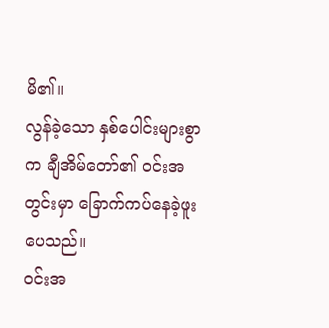မိ၏။
လွန်ခဲ့သော နှစ်ပေါင်းများစွာက ချီအိမ်တော်၏ ဝင်းအတွင်းမှာ ခြောက်ကပ်နေခဲ့ဖူးပေသည်။
ဝင်းအ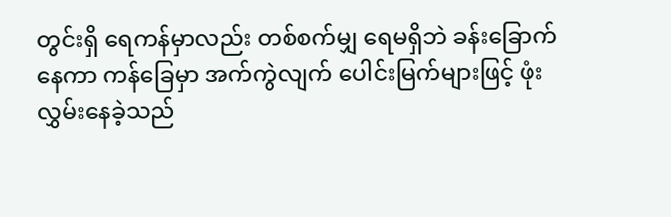တွင်းရှိ ရေကန်မှာလည်း တစ်စက်မျှ ရေမရှိဘဲ ခန်းခြောက်နေကာ ကန်ခြေမှာ အက်ကွဲလျက် ပေါင်းမြက်များဖြင့် ဖုံးလွှမ်းနေခဲ့သည်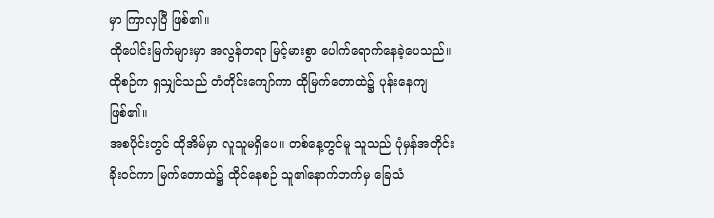မှာ ကြာလှပြီ ဖြစ်၏။
ထိုပေါင်းမြက်များမှာ အလွန်တရာ မြင့်မားစွာ ပေါက်ရောက်နေခဲ့ပေသည်။
ထိုစဉ်က ရှသျှင်သည် တံတိုင်းကျော်ကာ ထိုမြက်တောထဲ၌ ပုန်းနေကျ ဖြစ်၏။
အစပိုင်းတွင် ထိုအိမ်မှာ လူသူမရှိပေ။ တစ်နေ့တွင်မူ သူသည် ပုံမှန်အတိုင်း ခိုးဝင်ကာ မြက်တောထဲ၌ ထိုင်နေစဉ် သူ၏နောက်ဘက်မှ ခြေသံ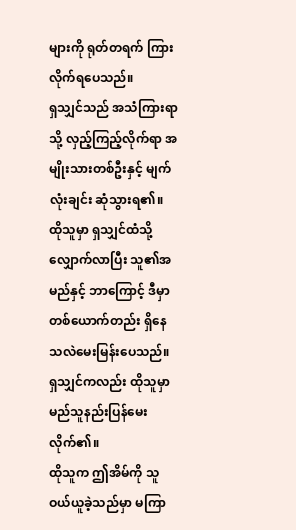များကို ရုတ်တရက် ကြားလိုက်ရပေသည်။
ရှသျှင်သည် အသံကြားရာသို့ လှည့်ကြည့်လိုက်ရာ အမျိုးသားတစ်ဦးနှင့် မျက်လုံးချင်း ဆုံသွားရ၏။ ထိုသူမှာ ရှသျှင်ထံသို့ လျှောက်လာပြီး သူ၏အမည်နှင့် ဘာကြောင့် ဒီမှာ တစ်ယောက်တည်း ရှိနေသလဲမေးမြန်းပေသည်။
ရှသျှင်ကလည်း ထိုသူမှာ မည်သူနည်းပြန်မေးလိုက်၏။
ထိုသူက ဤအိမ်ကို သူ ဝယ်ယူခဲ့သည်မှာ မကြာ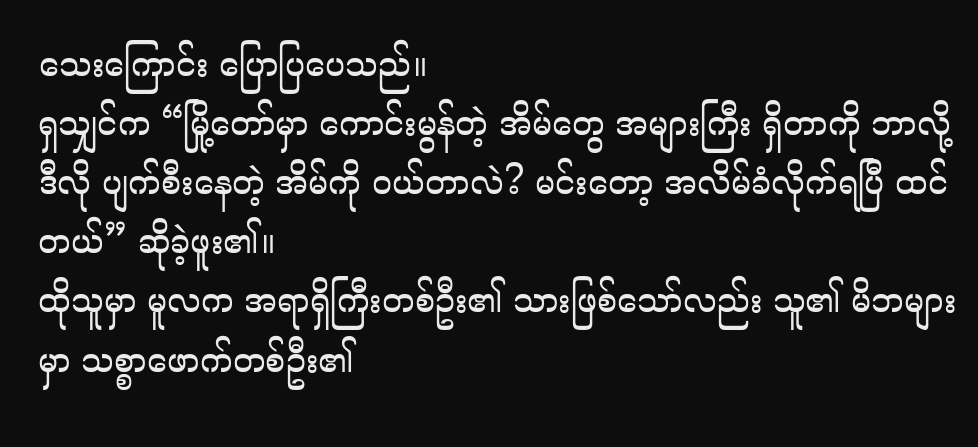သေးကြောင်း ပြောပြပေသည်။
ရှသျှင်က “မြို့တော်မှာ ကောင်းမွန်တဲ့ အိမ်တွေ အများကြီး ရှိတာကို ဘာလို့ ဒီလို ပျက်စီးနေတဲ့ အိမ်ကို ဝယ်တာလဲ? မင်းတော့ အလိမ်ခံလိုက်ရပြီ ထင်တယ်” ဆိုခဲ့ဖူး၏။
ထိုသူမှာ မူလက အရာရှိကြီးတစ်ဦး၏ သားဖြစ်သော်လည်း သူ၏ မိဘများမှာ သစ္စာဖောက်တစ်ဦး၏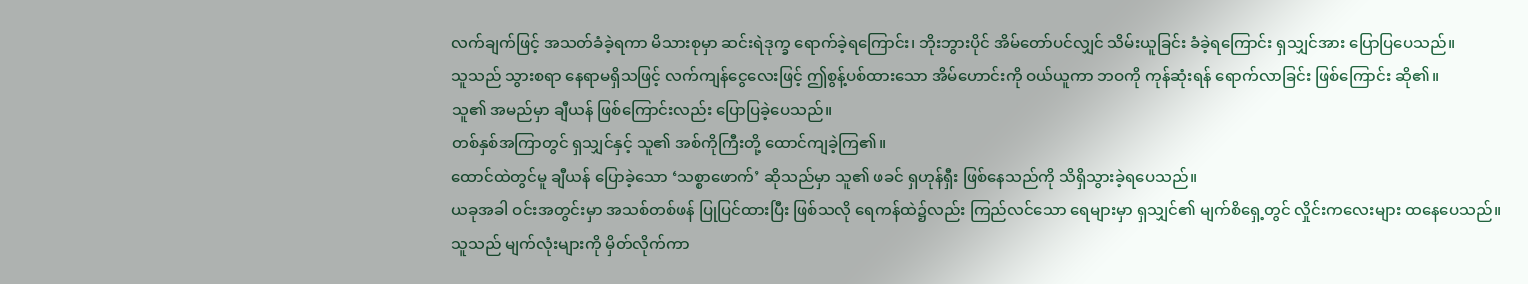လက်ချက်ဖြင့် အသတ်ခံခဲ့ရကာ မိသားစုမှာ ဆင်းရဲဒုက္ခ ရောက်ခဲ့ရကြောင်း၊ ဘိုးဘွားပိုင် အိမ်တော်ပင်လျှင် သိမ်းယူခြင်း ခံခဲ့ရကြောင်း ရှသျှင်အား ပြောပြပေသည်။
သူသည် သွားစရာ နေရာမရှိသဖြင့် လက်ကျန်ငွေလေးဖြင့် ဤစွန့်ပစ်ထားသော အိမ်ဟောင်းကို ဝယ်ယူကာ ဘဝကို ကုန်ဆုံးရန် ရောက်လာခြင်း ဖြစ်ကြောင်း ဆို၏။
သူ၏ အမည်မှာ ချီယန် ဖြစ်ကြောင်းလည်း ပြောပြခဲ့ပေသည်။
တစ်နှစ်အကြာတွင် ရှသျှင်နှင့် သူ၏ အစ်ကိုကြီးတို့ ထောင်ကျခဲ့ကြ၏။
ထောင်ထဲတွင်မူ ချီယန် ပြောခဲ့သော ‘သစ္စာဖောက်’ ဆိုသည်မှာ သူ၏ ဖခင် ရှဟုန်ရှီး ဖြစ်နေသည်ကို သိရှိသွားခဲ့ရပေသည်။
ယခုအခါ ဝင်းအတွင်းမှာ အသစ်တစ်ဖန် ပြုပြင်ထားပြီး ဖြစ်သလို ရေကန်ထဲ၌လည်း ကြည်လင်သော ရေများမှာ ရှသျှင်၏ မျက်စိရှေ့တွင် လှိုင်းကလေးများ ထနေပေသည်။
သူသည် မျက်လုံးများကို မှိတ်လိုက်ကာ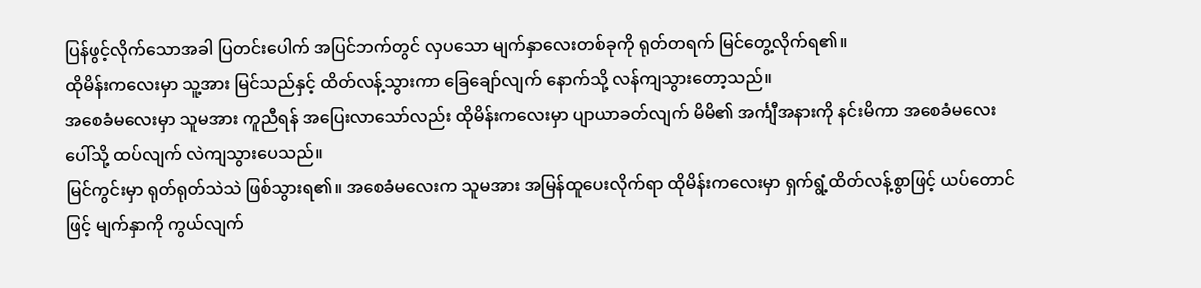ပြန်ဖွင့်လိုက်သောအခါ ပြတင်းပေါက် အပြင်ဘက်တွင် လှပသော မျက်နှာလေးတစ်ခုကို ရုတ်တရက် မြင်တွေ့လိုက်ရ၏။
ထိုမိန်းကလေးမှာ သူ့အား မြင်သည်နှင့် ထိတ်လန့်သွားကာ ခြေချော်လျက် နောက်သို့ လန်ကျသွားတော့သည်။
အစေခံမလေးမှာ သူမအား ကူညီရန် အပြေးလာသော်လည်း ထိုမိန်းကလေးမှာ ပျာယာခတ်လျက် မိမိ၏ အင်္ကျီအနားကို နင်းမိကာ အစေခံမလေးပေါ်သို့ ထပ်လျက် လဲကျသွားပေသည်။
မြင်ကွင်းမှာ ရုတ်ရုတ်သဲသဲ ဖြစ်သွားရ၏။ အစေခံမလေးက သူမအား အမြန်ထူပေးလိုက်ရာ ထိုမိန်းကလေးမှာ ရှက်ရွံ့ထိတ်လန့်စွာဖြင့် ယပ်တောင်ဖြင့် မျက်နှာကို ကွယ်လျက်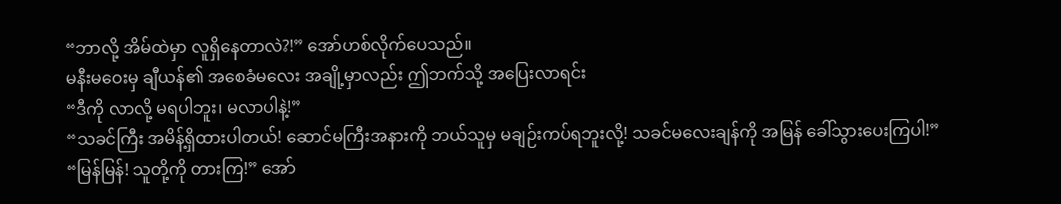“ဘာလို့ အိမ်ထဲမှာ လူရှိနေတာလဲ?!” အော်ဟစ်လိုက်ပေသည်။
မနီးမဝေးမှ ချီယန်၏ အစေခံမလေး အချို့မှာလည်း ဤဘက်သို့ အပြေးလာရင်း
“ဒီကို လာလို့ မရပါဘူး၊ မလာပါနဲ့!”
“သခင်ကြီး အမိန့်ရှိထားပါတယ်! ဆောင်မကြီးအနားကို ဘယ်သူမှ မချဉ်းကပ်ရဘူးလို့! သခင်မလေးချန်ကို အမြန် ခေါ်သွားပေးကြပါ!”
“မြန်မြန်! သူတို့ကို တားကြ!” အော်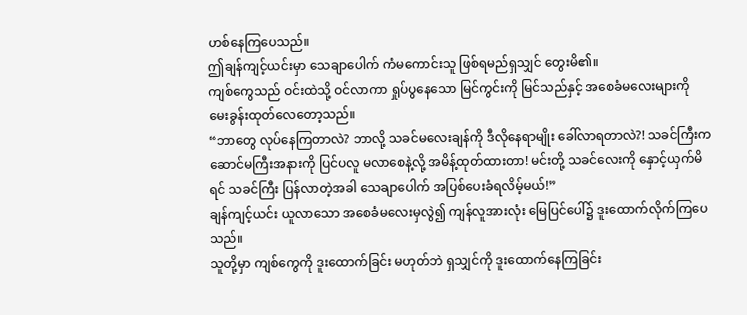ဟစ်နေကြပေသည်။
ဤချန်ကျင့်ယင်းမှာ သေချာပေါက် ကံမကောင်းသူ ဖြစ်ရမည်ရှသျှင် တွေးမိ၏။
ကျစ်ကွေသည် ဝင်းထဲသို့ ဝင်လာကာ ရှုပ်ပွနေသော မြင်ကွင်းကို မြင်သည်နှင့် အစေခံမလေးများကို မေးခွန်းထုတ်လေတော့သည်။
“ဘာတွေ လုပ်နေကြတာလဲ? ဘာလို့ သခင်မလေးချန်ကို ဒီလိုနေရာမျိုး ခေါ်လာရတာလဲ?! သခင်ကြီးက ဆောင်မကြီးအနားကို ပြင်ပလူ မလာစေနဲ့လို့ အမိန့်ထုတ်ထားတာ! မင်းတို့ သခင်လေးကို နှောင့်ယှက်မိရင် သခင်ကြီး ပြန်လာတဲ့အခါ သေချာပေါက် အပြစ်ပေးခံရလိမ့်မယ်!”
ချန်ကျင့်ယင်း ယူလာသော အစေခံမလေးမှလွဲ၍ ကျန်လူအားလုံး မြေပြင်ပေါ်၌ ဒူးထောက်လိုက်ကြပေသည်။
သူတို့မှာ ကျစ်ကွေကို ဒူးထောက်ခြင်း မဟုတ်ဘဲ ရှသျှင်ကို ဒူးထောက်နေကြခြင်း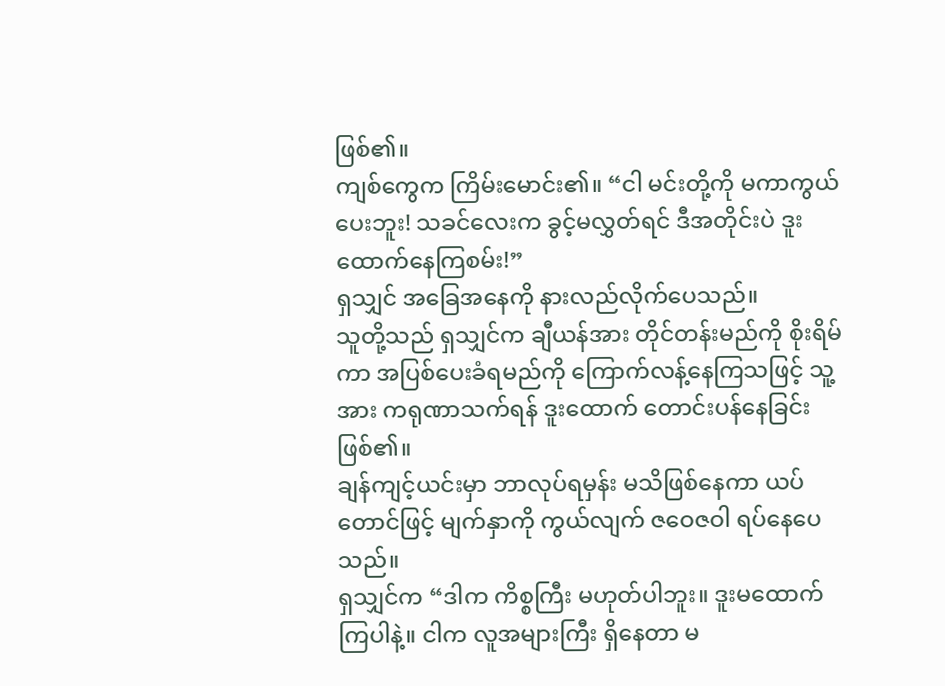ဖြစ်၏။
ကျစ်ကွေက ကြိမ်းမောင်း၏။ “ငါ မင်းတို့ကို မကာကွယ်ပေးဘူး! သခင်လေးက ခွင့်မလွှတ်ရင် ဒီအတိုင်းပဲ ဒူးထောက်နေကြစမ်း!”
ရှသျှင် အခြေအနေကို နားလည်လိုက်ပေသည်။
သူတို့သည် ရှသျှင်က ချီယန်အား တိုင်တန်းမည်ကို စိုးရိမ်ကာ အပြစ်ပေးခံရမည်ကို ကြောက်လန့်နေကြသဖြင့် သူ့အား ကရုဏာသက်ရန် ဒူးထောက် တောင်းပန်နေခြင်း ဖြစ်၏။
ချန်ကျင့်ယင်းမှာ ဘာလုပ်ရမှန်း မသိဖြစ်နေကာ ယပ်တောင်ဖြင့် မျက်နှာကို ကွယ်လျက် ဇဝေဇဝါ ရပ်နေပေသည်။
ရှသျှင်က “ဒါက ကိစ္စကြီး မဟုတ်ပါဘူး။ ဒူးမထောက်ကြပါနဲ့။ ငါက လူအများကြီး ရှိနေတာ မ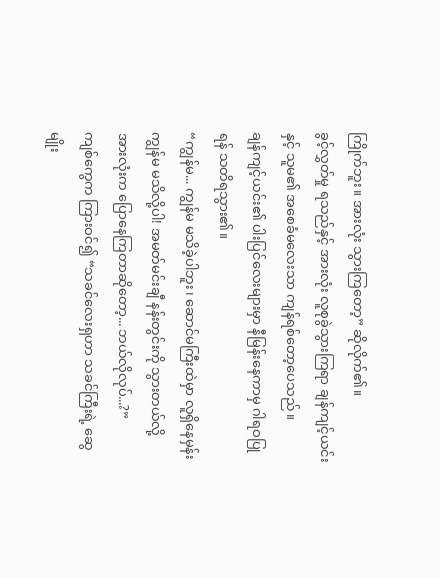ကြိုက်ဘူး။ အားလုံး သွားကြတော့” ဆိုလိုက်၏။
ခွင့်လွှတ်မှု ရသည်နှင့် အားလုံး လူစုခွဲသွားကြရာ ချန်ကျင့်ယင်းနှင့် သူမ၏ အစေခံမလေးသာ ကျန်ရစ်တော့ပေသည်။
ချန်ကျင့်ယင်း၏ ပါးပြင်လေးများမှာ နီမြန်းနေကာမှ ဂါရဝပြုရန် သတိရသွား၏။
“ကျွန်မ... ကျွန်မ မသိခဲ့ပါဘူး၊ ဆောင်မကြီးထဲမှာ လူရှိနေမှန်း ကျွန်မ မသိလို့ပါ! အမတ်မင်းချီ နန်းတွင်းကို သွားတယ်လို့ အားလုံးက ပြောနေကြတာဆိုတော့... ဘယ်လိုလုပ်...?”
ကျစ်ကွေက ကြားဝင်၍ “သခင်လေးရှဟာ သခင်ကြီးရဲ့ ဆွေမျိုး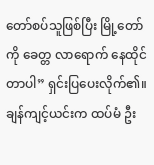တော်စပ်သူဖြစ်ပြီး မြို့တော်ကို ခေတ္တ လာရောက် နေထိုင်တာပါ” ရှင်းပြပေးလိုက်၏။
ချန်ကျင့်ယင်းက ထပ်မံ ဦး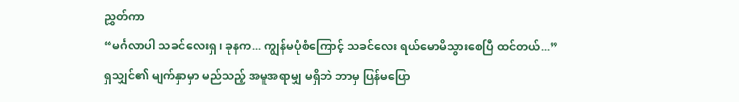ညွှတ်ကာ
“မင်္ဂလာပါ သခင်လေးရှ၊ ခုနက... ကျွန်မပုံစံကြောင့် သခင်လေး ရယ်မောမိသွားစေပြီ ထင်တယ်...”
ရှသျှင်၏ မျက်နှာမှာ မည်သည့် အမူအရာမျှ မရှိဘဲ ဘာမှ ပြန်မပြော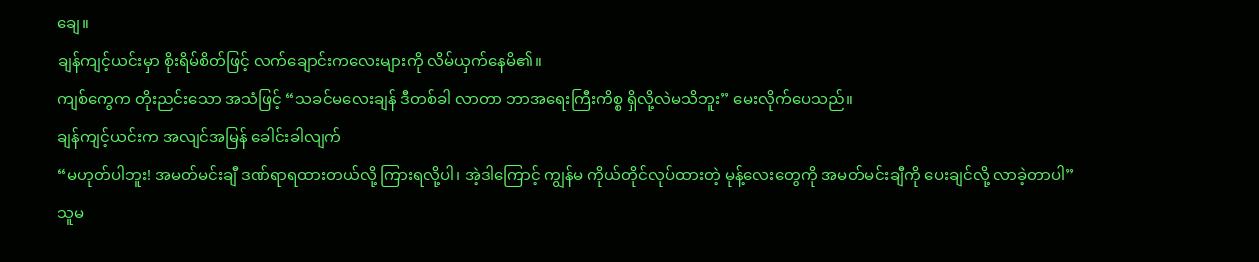ချေ။
ချန်ကျင့်ယင်းမှာ စိုးရိမ်စိတ်ဖြင့် လက်ချောင်းကလေးများကို လိမ်ယှက်နေမိ၏။
ကျစ်ကွေက တိုးညင်းသော အသံဖြင့် “သခင်မလေးချန် ဒီတစ်ခါ လာတာ ဘာအရေးကြီးကိစ္စ ရှိလို့လဲမသိဘူး” မေးလိုက်ပေသည်။
ချန်ကျင့်ယင်းက အလျင်အမြန် ခေါင်းခါလျက်
“မဟုတ်ပါဘူး! အမတ်မင်းချီ ဒဏ်ရာရထားတယ်လို့ ကြားရလို့ပါ၊ အဲ့ဒါကြောင့် ကျွန်မ ကိုယ်တိုင်လုပ်ထားတဲ့ မုန့်လေးတွေကို အမတ်မင်းချီကို ပေးချင်လို့ လာခဲ့တာပါ”
သူမ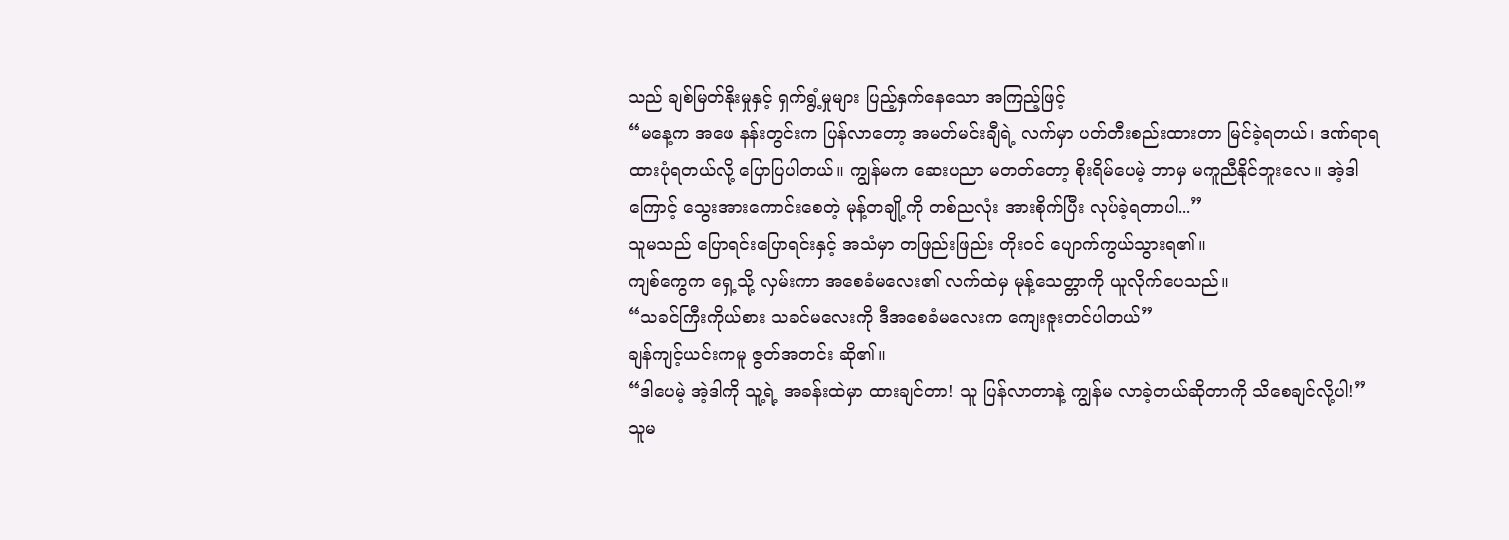သည် ချစ်မြတ်နိုးမှုနှင့် ရှက်ရွံ့မှုများ ပြည့်နှက်နေသော အကြည့်ဖြင့်
“မနေ့က အဖေ နန်းတွင်းက ပြန်လာတော့ အမတ်မင်းချီရဲ့ လက်မှာ ပတ်တီးစည်းထားတာ မြင်ခဲ့ရတယ်၊ ဒဏ်ရာရထားပုံရတယ်လို့ ပြောပြပါတယ်။ ကျွန်မက ဆေးပညာ မတတ်တော့ စိုးရိမ်ပေမဲ့ ဘာမှ မကူညီနိုင်ဘူးလေ။ အဲ့ဒါကြောင့် သွေးအားကောင်းစေတဲ့ မုန့်တချို့ကို တစ်ညလုံး အားစိုက်ပြီး လုပ်ခဲ့ရတာပါ...”
သူမသည် ပြောရင်းပြောရင်းနှင့် အသံမှာ တဖြည်းဖြည်း တိုးဝင် ပျောက်ကွယ်သွားရ၏။
ကျစ်ကွေက ရှေ့သို့ လှမ်းကာ အစေခံမလေး၏ လက်ထဲမှ မုန့်သေတ္တာကို ယူလိုက်ပေသည်။
“သခင်ကြီးကိုယ်စား သခင်မလေးကို ဒီအစေခံမလေးက ကျေးဇူးတင်ပါတယ်”
ချန်ကျင့်ယင်းကမူ ဇွတ်အတင်း ဆို၏။
“ဒါပေမဲ့ အဲ့ဒါကို သူ့ရဲ့ အခန်းထဲမှာ ထားချင်တာ! သူ ပြန်လာတာနဲ့ ကျွန်မ လာခဲ့တယ်ဆိုတာကို သိစေချင်လို့ပါ!”
သူမ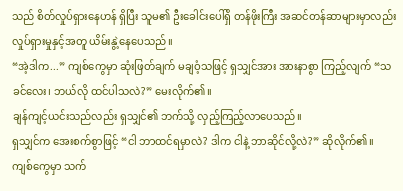သည် စိတ်လှုပ်ရှားနေဟန် ရှိပြီး သူမ၏ ဦးခေါင်းပေါ်ရှိ တန်ဖိုးကြီး အဆင်တန်ဆာများမှာလည်း လှုပ်ရှားမှုနှင့်အတူ ယိမ်းနွဲ့နေပေသည်။
“အဲ့ဒါက...” ကျစ်ကွေမှာ ဆုံးဖြတ်ချက် မချဝံ့သဖြင့် ရှသျှင်အား အားနာစွာ ကြည့်လျက် “သခင်လေး၊ ဘယ်လို ထင်ပါသလဲ?” မေးလိုက်၏။
ချန်ကျင့်ယင်းသည်လည်း ရှသျှင်၏ ဘက်သို့ လှည့်ကြည့်လာပေသည်။
ရှသျှင်က အေးစက်စွာဖြင့် “ငါ ဘာထင်ရမှာလဲ? ဒါက ငါနဲ့ ဘာဆိုင်လို့လဲ?” ဆိုလိုက်၏။
ကျစ်ကွေမှာ သက်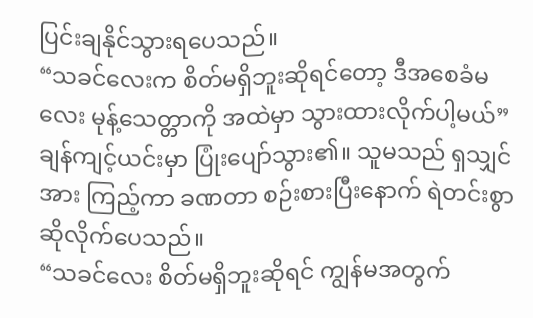ပြင်းချနိုင်သွားရပေသည်။
“သခင်လေးက စိတ်မရှိဘူးဆိုရင်တော့ ဒီအစေခံမလေး မုန့်သေတ္တာကို အထဲမှာ သွားထားလိုက်ပါ့မယ်”
ချန်ကျင့်ယင်းမှာ ပြုံးပျော်သွား၏။ သူမသည် ရှသျှင်အား ကြည့်ကာ ခဏတာ စဉ်းစားပြီးနောက် ရဲတင်းစွာ ဆိုလိုက်ပေသည်။
“သခင်လေး စိတ်မရှိဘူးဆိုရင် ကျွန်မအတွက်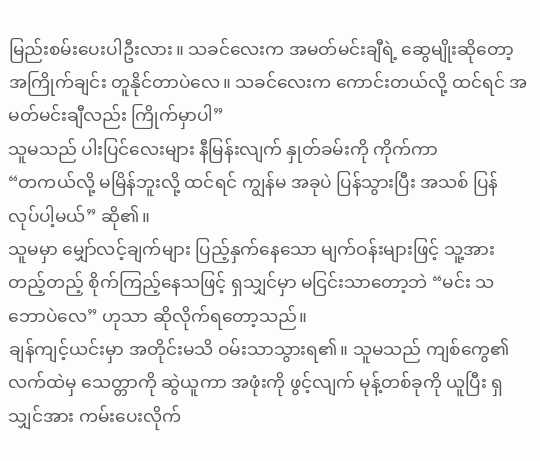မြည်းစမ်းပေးပါဦးလား။ သခင်လေးက အမတ်မင်းချီရဲ့ ဆွေမျိုးဆိုတော့ အကြိုက်ချင်း တူနိုင်တာပဲလေ။ သခင်လေးက ကောင်းတယ်လို့ ထင်ရင် အမတ်မင်းချီလည်း ကြိုက်မှာပါ”
သူမသည် ပါးပြင်လေးများ နီမြန်းလျက် နှုတ်ခမ်းကို ကိုက်ကာ
“တကယ်လို့ မမြိန်ဘူးလို့ ထင်ရင် ကျွန်မ အခုပဲ ပြန်သွားပြီး အသစ် ပြန်လုပ်ပါ့မယ်” ဆို၏။
သူမမှာ မျှော်လင့်ချက်များ ပြည့်နှက်နေသော မျက်ဝန်းများဖြင့် သူ့အား တည့်တည့် စိုက်ကြည့်နေသဖြင့် ရှသျှင်မှာ မငြင်းသာတော့ဘဲ “မင်း သဘောပဲလေ” ဟုသာ ဆိုလိုက်ရတော့သည်။
ချန်ကျင့်ယင်းမှာ အတိုင်းမသိ ဝမ်းသာသွားရ၏။ သူမသည် ကျစ်ကွေ၏ လက်ထဲမှ သေတ္တာကို ဆွဲယူကာ အဖုံးကို ဖွင့်လျက် မုန့်တစ်ခုကို ယူပြီး ရှသျှင်အား ကမ်းပေးလိုက်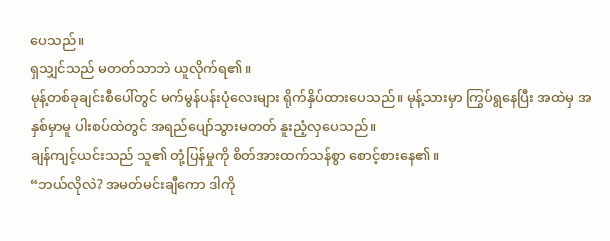ပေသည်။
ရှသျှင်သည် မတတ်သာဘဲ ယူလိုက်ရ၏။
မုန့်တစ်ခုချင်းစီပေါ်တွင် မက်မွန်ပန်းပုံလေးများ ရိုက်နှိပ်ထားပေသည်။ မုန့်သားမှာ ကြွပ်ရွနေပြီး အထဲမှ အနှစ်မှာမူ ပါးစပ်ထဲတွင် အရည်ပျော်သွားမတတ် နူးညံ့လှပေသည်။
ချန်ကျင့်ယင်းသည် သူ၏ တုံ့ပြန်မှုကို စိတ်အားထက်သန်စွာ စောင့်စားနေ၏။
“ဘယ်လိုလဲ? အမတ်မင်းချီကော ဒါကို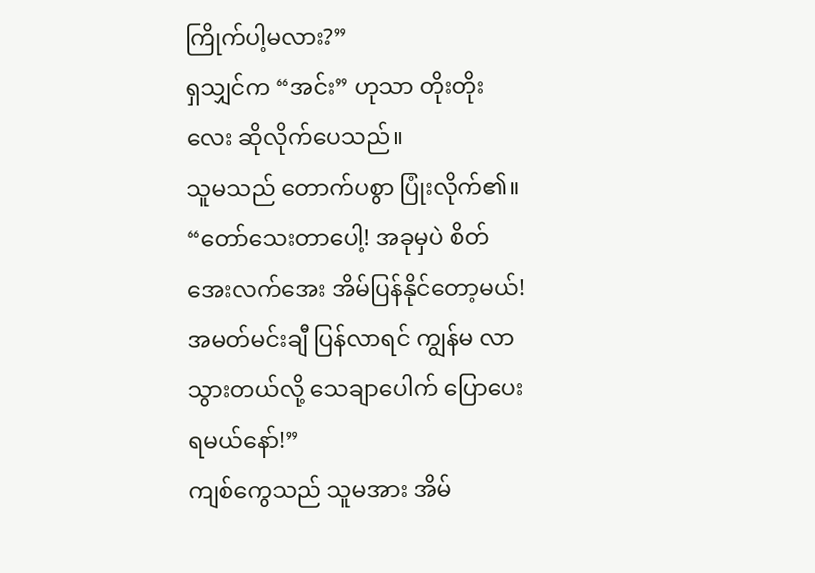ကြိုက်ပါ့မလား?”
ရှသျှင်က “အင်း” ဟုသာ တိုးတိုးလေး ဆိုလိုက်ပေသည်။
သူမသည် တောက်ပစွာ ပြုံးလိုက်၏။
“တော်သေးတာပေါ့! အခုမှပဲ စိတ်အေးလက်အေး အိမ်ပြန်နိုင်တော့မယ်! အမတ်မင်းချီ ပြန်လာရင် ကျွန်မ လာသွားတယ်လို့ သေချာပေါက် ပြောပေးရမယ်နော်!”
ကျစ်ကွေသည် သူမအား အိမ်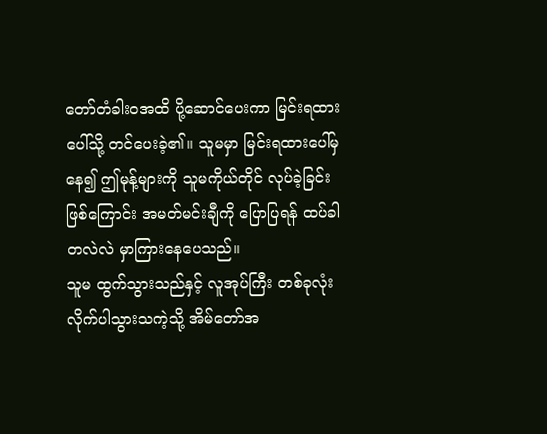တော်တံခါးဝအထိ ပို့ဆောင်ပေးကာ မြင်းရထားပေါ်သို့ တင်ပေးခဲ့၏။ သူမမှာ မြင်းရထားပေါ်မှနေ၍ ဤမုန့်များကို သူမကိုယ်တိုင် လုပ်ခဲ့ခြင်းဖြစ်ကြောင်း အမတ်မင်းချီကို ပြောပြရန် ထပ်ခါတလဲလဲ မှာကြားနေပေသည်။
သူမ ထွက်သွားသည်နှင့် လူအုပ်ကြီး တစ်ခုလုံး လိုက်ပါသွားသကဲ့သို့ အိမ်တော်အ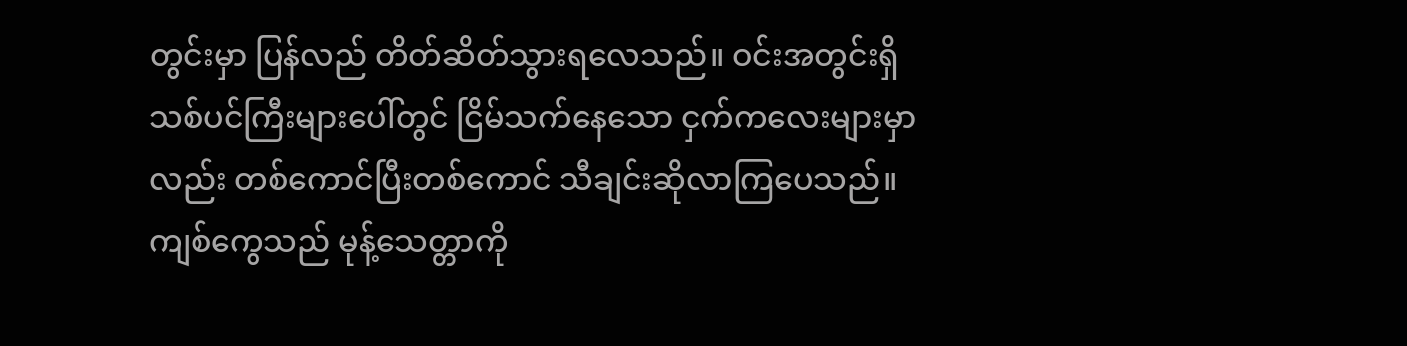တွင်းမှာ ပြန်လည် တိတ်ဆိတ်သွားရလေသည်။ ဝင်းအတွင်းရှိ သစ်ပင်ကြီးများပေါ်တွင် ငြိမ်သက်နေသော ငှက်ကလေးများမှာလည်း တစ်ကောင်ပြီးတစ်ကောင် သီချင်းဆိုလာကြပေသည်။
ကျစ်ကွေသည် မုန့်သေတ္တာကို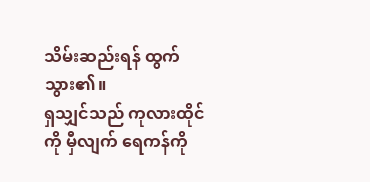သိမ်းဆည်းရန် ထွက်သွား၏။
ရှသျှင်သည် ကုလားထိုင်ကို မှီလျက် ရေကန်ကို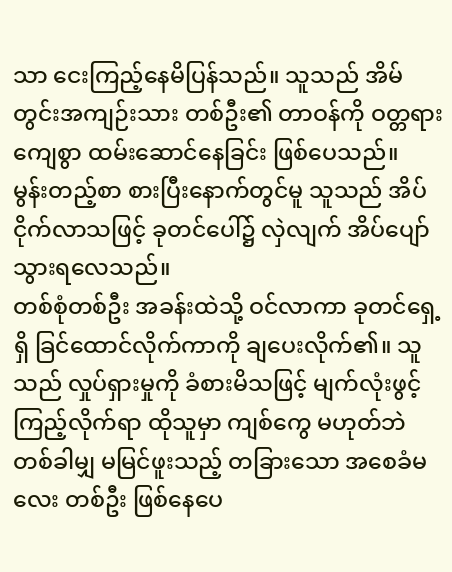သာ ငေးကြည့်နေမိပြန်သည်။ သူသည် အိမ်တွင်းအကျဉ်းသား တစ်ဦး၏ တာဝန်ကို ဝတ္တရားကျေစွာ ထမ်းဆောင်နေခြင်း ဖြစ်ပေသည်။
မွန်းတည့်စာ စားပြီးနောက်တွင်မူ သူသည် အိပ်ငိုက်လာသဖြင့် ခုတင်ပေါ်၌ လှဲလျက် အိပ်ပျော်သွားရလေသည်။
တစ်စုံတစ်ဦး အခန်းထဲသို့ ဝင်လာကာ ခုတင်ရှေ့ရှိ ခြင်ထောင်လိုက်ကာကို ချပေးလိုက်၏။ သူသည် လှုပ်ရှားမှုကို ခံစားမိသဖြင့် မျက်လုံးဖွင့်ကြည့်လိုက်ရာ ထိုသူမှာ ကျစ်ကွေ မဟုတ်ဘဲ တစ်ခါမျှ မမြင်ဖူးသည့် တခြားသော အစေခံမလေး တစ်ဦး ဖြစ်နေပေ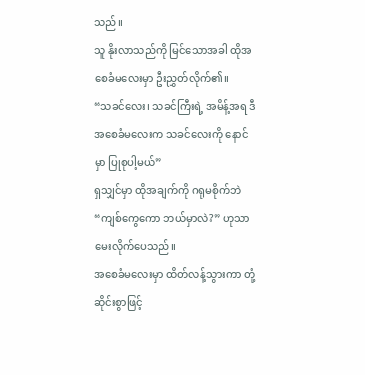သည်။
သူ နိုးလာသည်ကို မြင်သောအခါ ထိုအစေခံမလေးမှာ ဦးညွှတ်လိုက်၏။
“သခင်လေး၊ သခင်ကြီးရဲ့ အမိန့်အရ ဒီအစေခံမလေးက သခင်လေးကို နောင်မှာ ပြုစုပါ့မယ်”
ရှသျှင်မှာ ထိုအချက်ကို ဂရုမစိုက်ဘဲ “ကျစ်ကွေကော ဘယ်မှာလဲ?” ဟုသာ မေးလိုက်ပေသည်။
အစေခံမလေးမှာ ထိတ်လန့်သွားကာ တုံ့ဆိုင်းစွာဖြင့်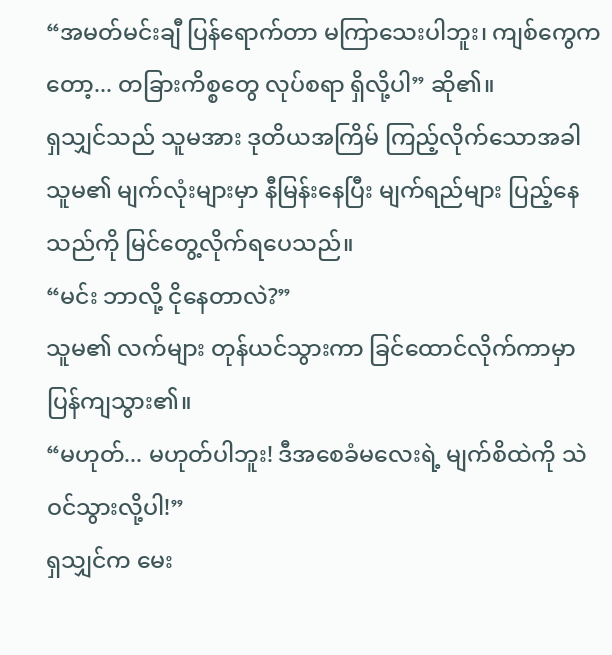“အမတ်မင်းချီ ပြန်ရောက်တာ မကြာသေးပါဘူး၊ ကျစ်ကွေကတော့... တခြားကိစ္စတွေ လုပ်စရာ ရှိလို့ပါ” ဆို၏။
ရှသျှင်သည် သူမအား ဒုတိယအကြိမ် ကြည့်လိုက်သောအခါ သူမ၏ မျက်လုံးများမှာ နီမြန်းနေပြီး မျက်ရည်များ ပြည့်နေသည်ကို မြင်တွေ့လိုက်ရပေသည်။
“မင်း ဘာလို့ ငိုနေတာလဲ?”
သူမ၏ လက်များ တုန်ယင်သွားကာ ခြင်ထောင်လိုက်ကာမှာ ပြန်ကျသွား၏။
“မဟုတ်... မဟုတ်ပါဘူး! ဒီအစေခံမလေးရဲ့ မျက်စိထဲကို သဲဝင်သွားလို့ပါ!”
ရှသျှင်က မေး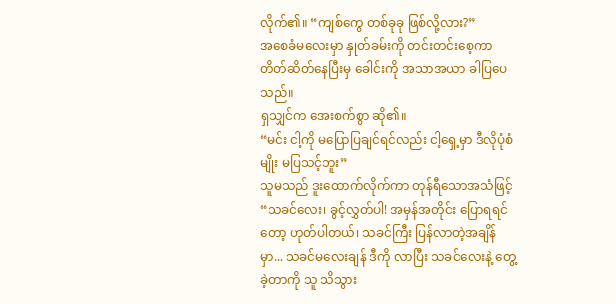လိုက်၏။ “ကျစ်ကွေ တစ်ခုခု ဖြစ်လို့လား?”
အစေခံမလေးမှာ နှုတ်ခမ်းကို တင်းတင်းစေ့ကာ တိတ်ဆိတ်နေပြီးမှ ခေါင်းကို အသာအယာ ခါပြပေသည်။
ရှသျှင်က အေးစက်စွာ ဆို၏။
“မင်း ငါ့ကို မပြောပြချင်ရင်လည်း ငါ့ရှေ့မှာ ဒီလိုပုံစံမျိုး မပြသင့်ဘူး”
သူမသည် ဒူးထောက်လိုက်ကာ တုန်ရီသောအသံဖြင့်
“သခင်လေး၊ ခွင့်လွှတ်ပါ! အမှန်အတိုင်း ပြောရရင်တော့ ဟုတ်ပါတယ်၊ သခင်ကြီး ပြန်လာတဲ့အချိန်မှာ... သခင်မလေးချန် ဒီကို လာပြီး သခင်လေးနဲ့ တွေ့ခဲ့တာကို သူ သိသွား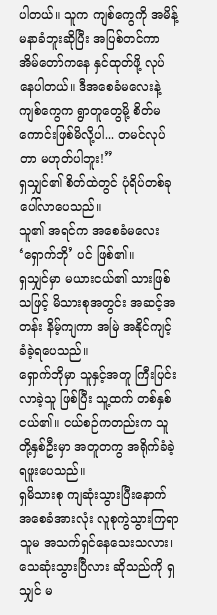ပါတယ်။ သူက ကျစ်ကွေကို အမိန့်မနာခံဘူးဆိုပြီး အပြစ်တင်ကာ အိမ်တော်ကနေ နှင်ထုတ်ဖို့ လုပ်နေပါတယ်။ ဒီအစေခံမလေးနဲ့ ကျစ်ကွေက ရွာတူတွေမို့ စိတ်မကောင်းဖြစ်မိလို့ပါ... တမင်လုပ်တာ မဟုတ်ပါဘူး!”
ရှသျှင်၏ စိတ်ထဲတွင် ပုံရိပ်တစ်ခု ပေါ်လာပေသည်။
သူ၏ အရင်က အစေခံမလေး ‘ရှောက်ဘို’ ပင် ဖြစ်၏။
ရှသျှင်မှာ မယားငယ်၏ သားဖြစ်သဖြင့် မိသားစုအတွင်း အဆင့်အတန်း နိမ့်ကျကာ အမြဲ အနိုင်ကျင့်ခံခဲ့ရပေသည်။
ရှောက်ဘိုမှာ သူနှင့်အတူ ကြီးပြင်းလာခဲ့သူ ဖြစ်ပြီး သူ့ထက် တစ်နှစ်ငယ်၏။ ငယ်စဉ်ကတည်းက သူတို့နှစ်ဦးမှာ အတူတကွ အရိုက်ခံခဲ့ရဖူးပေသည်။
ရှမိသားစု ကျဆုံးသွားပြီးနောက် အစေခံအားလုံး လူစုကွဲသွားကြရာ သူမ အသက်ရှင်နေသေးသလား၊ သေဆုံးသွားပြီလား ဆိုသည်ကို ရှသျှင် မ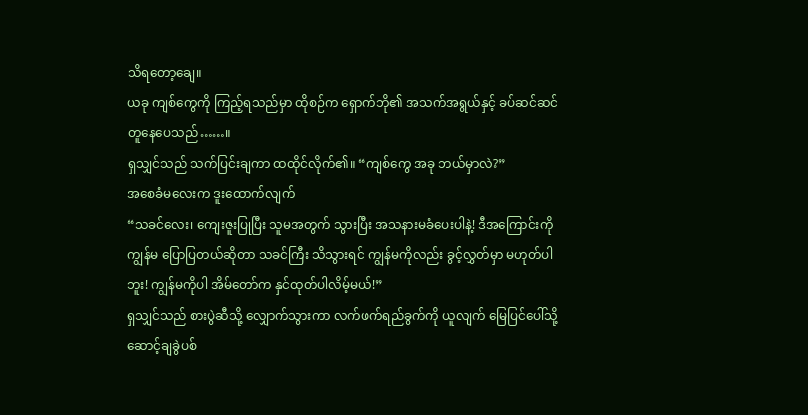သိရတော့ချေ။
ယခု ကျစ်ကွေကို ကြည့်ရသည်မှာ ထိုစဉ်က ရှောက်ဘို၏ အသက်အရွယ်နှင့် ခပ်ဆင်ဆင် တူနေပေသည်……။
ရှသျှင်သည် သက်ပြင်းချကာ ထထိုင်လိုက်၏။ “ကျစ်ကွေ အခု ဘယ်မှာလဲ?”
အစေခံမလေးက ဒူးထောက်လျက်
“သခင်လေး၊ ကျေးဇူးပြုပြီး သူမအတွက် သွားပြီး အသနားမခံပေးပါနဲ့! ဒီအကြောင်းကို ကျွန်မ ပြောပြတယ်ဆိုတာ သခင်ကြီး သိသွားရင် ကျွန်မကိုလည်း ခွင့်လွှတ်မှာ မဟုတ်ပါဘူး! ကျွန်မကိုပါ အိမ်တော်က နှင်ထုတ်ပါလိမ့်မယ်!”
ရှသျှင်သည် စားပွဲဆီသို့ လျှောက်သွားကာ လက်ဖက်ရည်ခွက်ကို ယူလျက် မြေပြင်ပေါ်သို့ ဆောင့်ချခွဲပစ်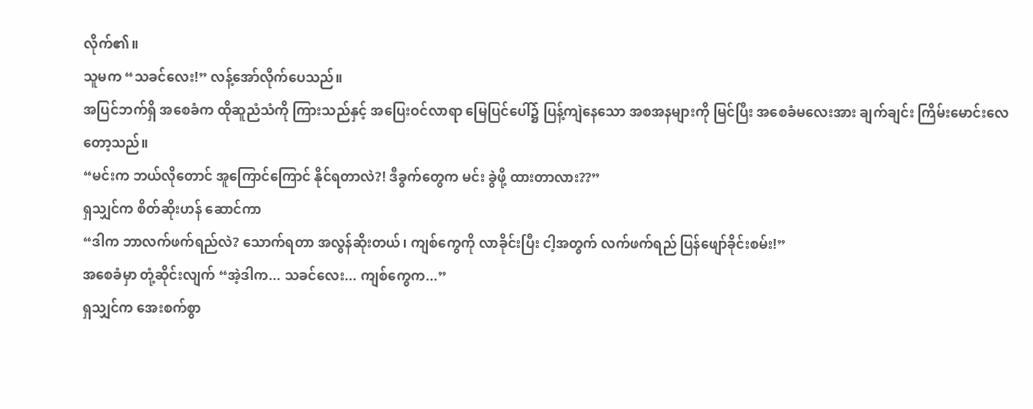လိုက်၏။
သူမက “သခင်လေး!” လန့်အော်လိုက်ပေသည်။
အပြင်ဘက်ရှိ အစေခံက ထိုဆူညံသံကို ကြားသည်နှင့် အပြေးဝင်လာရာ မြေပြင်ပေါ်၌ ပြန့်ကျဲနေသော အစအနများကို မြင်ပြီး အစေခံမလေးအား ချက်ချင်း ကြိမ်းမောင်းလေတော့သည်။
“မင်းက ဘယ်လိုတောင် အူကြောင်ကြောင် နိုင်ရတာလဲ?! ဒီခွက်တွေက မင်း ခွဲဖို့ ထားတာလား??”
ရှသျှင်က စိတ်ဆိုးဟန် ဆောင်ကာ
“ဒါက ဘာလက်ဖက်ရည်လဲ? သောက်ရတာ အလွန်ဆိုးတယ်၊ ကျစ်ကွေကို လာခိုင်းပြီး ငါ့အတွက် လက်ဖက်ရည် ပြန်ဖျော်ခိုင်းစမ်း!”
အစေခံမှာ တုံ့ဆိုင်းလျက် “အဲ့ဒါက... သခင်လေး... ကျစ်ကွေက...”
ရှသျှင်က အေးစက်စွာ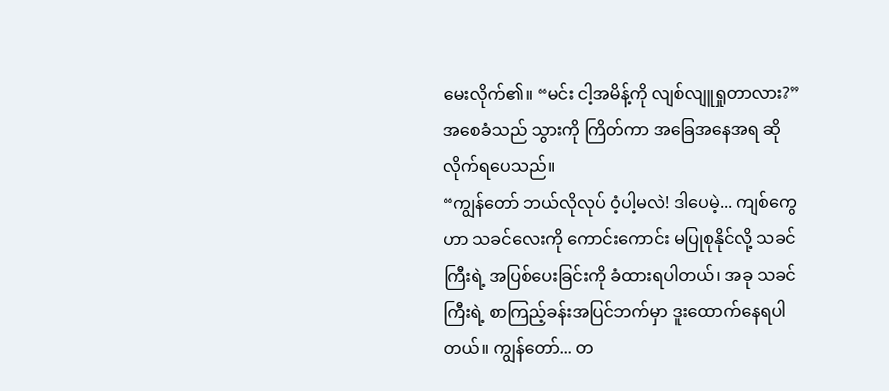မေးလိုက်၏။ “မင်း ငါ့အမိန့်ကို လျစ်လျူရှုတာလား?”
အစေခံသည် သွားကို ကြိတ်ကာ အခြေအနေအရ ဆိုလိုက်ရပေသည်။
“ကျွန်တော် ဘယ်လိုလုပ် ဝံ့ပါ့မလဲ! ဒါပေမဲ့... ကျစ်ကွေဟာ သခင်လေးကို ကောင်းကောင်း မပြုစုနိုင်လို့ သခင်ကြီးရဲ့ အပြစ်ပေးခြင်းကို ခံထားရပါတယ်၊ အခု သခင်ကြီးရဲ့ စာကြည့်ခန်းအပြင်ဘက်မှာ ဒူးထောက်နေရပါတယ်။ ကျွန်တော်... တ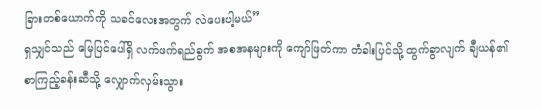ခြားတစ်ယောက်ကို သခင်လေးအတွက် လဲပေးပါ့မယ်”
ရှသျှင်သည် မြေပြင်ပေါ်ရှိ လက်ဖက်ရည်ခွက် အစအနများကို ကျော်ဖြတ်ကာ တံခါးပြင်သို့ ထွက်ခွာလျက် ချီယန်၏ စာကြည့်ခန်းဆီသို့ လျှောက်လှမ်းသွား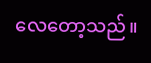လေတော့သည်။